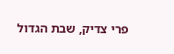פרי צדיק, שבת הגדול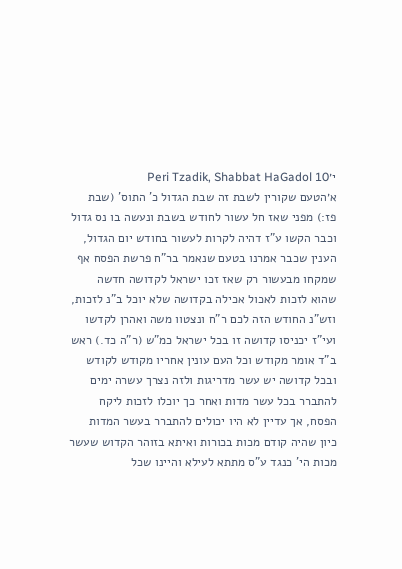י׳Peri Tzadik, Shabbat HaGadol 10
א׳הטעם שקורין לשבת זה שבת הגדול כ' התוס' (שבת פז:) מפני שאז חל עשור לחודש בשבת ונעשה בו נס גדול וכבר הקשו ע"ז דהיה לקרות לעשור בחודש יום הגדול, הענין שכבר אמרנו בטעם שנאמר בר"ח פרשת הפסח אף שמקחו מבעשור רק שאז זכו ישראל לקדושה חדשה שהוא לזכות לאכול אכילה בקדושה שלא יוכל ב"נ לזכות, וזש"נ החודש הזה לכם ר"ח ונצטוו משה ואהרן לקדשו ועי"ז יכניסו קדושה זו בכל ישראל כמ"ש (ר"ה כד.) ראש ב"ד אומר מקודש וכל העם עונין אחריו מקודש לקודש ובכל קדושה יש עשר מדריגות ולזה נצרך עשרה ימים להתברר בכל עשר מדות ואחר כך יוכלו לזכות ליקח הפסח, אך עדיין לא היו יכולים להתברר בעשר המדות כיון שהיה קודם מכות בכורות ואיתא בזוהר הקדוש שעשר מכות הי' כנגד ע"ס מתתא לעילא והיינו שכל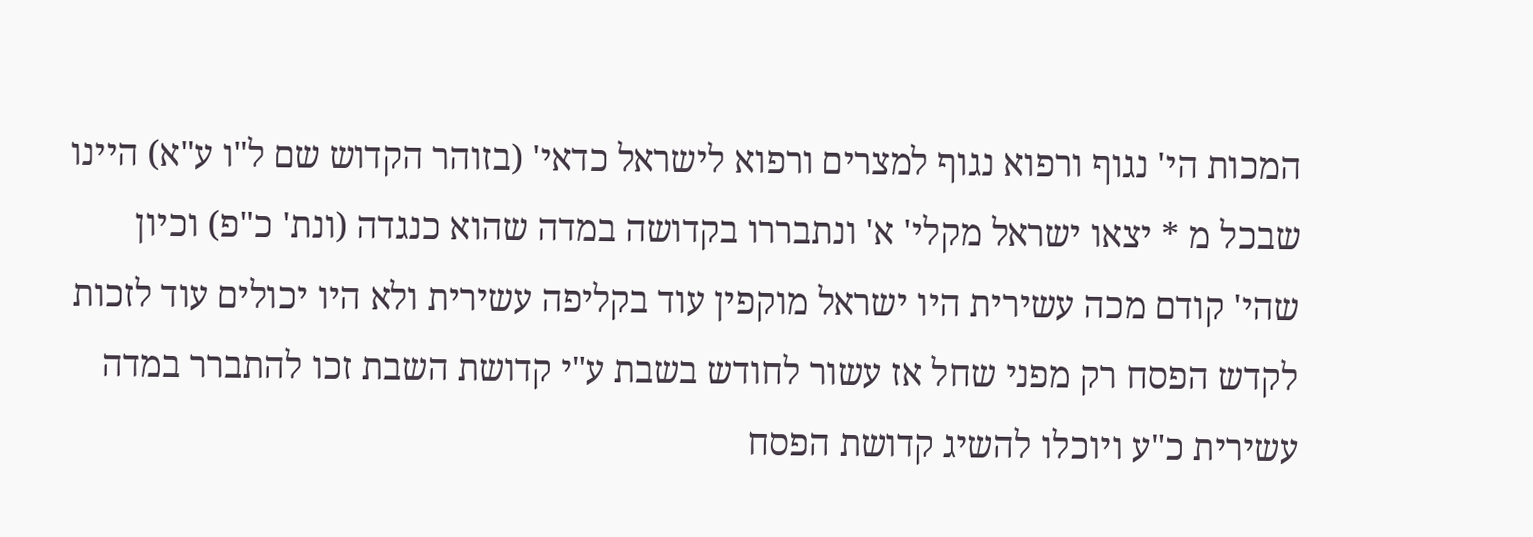המכות הי' נגוף ורפוא נגוף למצרים ורפוא לישראל כדאי' (בזוהר הקדוש שם ל"ו ע"א) היינו שבכל מ * יצאו ישראל מקלי' א' ונתבררו בקדושה במדה שהוא כנגדה (ונת' כ"פ) וכיון שהי' קודם מכה עשירית היו ישראל מוקפין עוד בקליפה עשירית ולא היו יכולים עוד לזכות לקדש הפסח רק מפני שחל אז עשור לחודש בשבת ע"י קדושת השבת זכו להתברר במדה עשירית כ"ע ויוכלו להשיג קדושת הפסח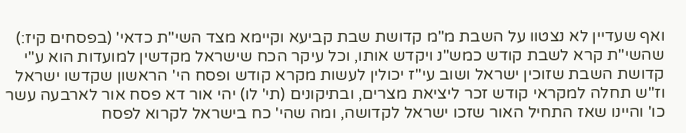ואף שעדיין לא נצטוו על השבת מ"מ קדושת שבת קביעא וקיימא מצד השי"ת כדאי' (בפסחים קיז:) שהשי"ת קרא לשבת קודש כמש"נ ויקדש אותו, וכל עיקר הכח שישראל מקדשין למועדות הוא ע"י קדושת השבת שזוכין ישראל ושוב עי"ז יכולין לעשות מקרא קודש ופסח הי' הראשון שקדשו ישראל וז"ש תחלה למקראי קודש זכר ליציאת מצרים, ובתיקונים (תי' לו) יהי אור דא פסח אור לארבעה עשר כו' והיינו שאז התחיל האור שזכו ישראל לקדושה, ומה שהי' כח בישראל לקרוא לפסח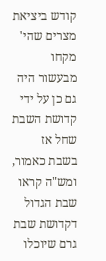קודש ביציאת מצרים שהי' מקחו מבעשור היה גם כן על ידי קדושת השבת שחל אז בשבת כאמור, ומש"ה קראו שבת הגדול דקדושת שבת גרם שיוכלו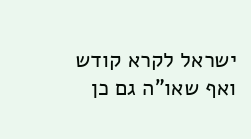ישראל לקרא קודש ואף שאו"ה גם כן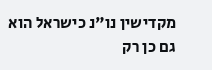מקדישין נו"נ כישראל הוא גם כן רק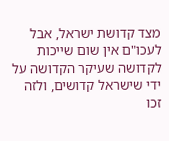מצד קדושת ישראל, אבל לעכו"ם אין שום שייכות לקדושה שעיקר הקדושה על ידי שישראל קדושים, ולזה זכו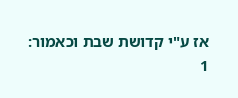אז ע"י קדושת שבת וכאמור:
1